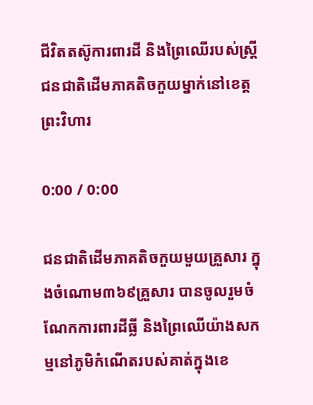ជីវិតតស៊ូការពារដី និងព្រៃឈើរបស់ស្ត្រីជនជាតិដើមភាគតិចកួយម្នាក់នៅខេត្តព្រះវិហារ

0:00 / 0:00

ជនជាតិដើមភាគតិចកួយមួយគ្រួសារ ក្នុងចំណោម៣៦៩គ្រួសារ បានចូលរួមចំណែកការពារដីធ្លី និងព្រៃឈើយ៉ាងសកម្មនៅភូមិកំណើតរបស់គាត់ក្នុងខេ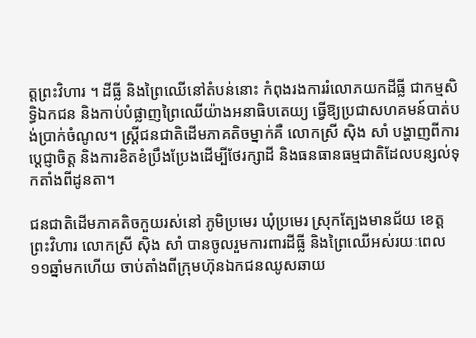ត្តព្រះវិហារ ។ ដីធ្លី និងព្រៃឈើនៅតំបន់នោះ កំពុងរងការរំលោភយកដីធ្លី ជាកម្មសិទ្ធិឯកជន និងកាប់បំផ្លាញព្រៃឈើយ៉ាងអនាធិបតេយ្យ ធ្វើឱ្យប្រជាសហគមន៍បាត់បង់ប្រាក់ចំណូល។ ស្ត្រីជនជាតិដើមភាគតិចម្នាក់គឺ លោកស្រី ស៊ិង សាំ បង្ហាញពីការប្ដេជ្ញាចិត្ត និងការខិតខំប្រឹងប្រែងដើម្បីថែរក្សាដី និងធនធានធម្មជាតិដែលបន្សល់ទុកតាំងពីដូនតា។

ជនជាតិដើមភាគតិចកួយរស់នៅ ភូមិប្រមេរ ឃុំប្រមេរ ស្រុកត្បែងមានជ័យ ខេត្តព្រះវិហារ លោកស្រី ស៊ិង សាំ បានចូលរួមការពារដីធ្លី និងព្រៃឈើអស់រយៈពេល ១១ឆ្នាំមកហើយ ចាប់តាំងពីក្រុមហ៊ុនឯកជនឈូសឆាយ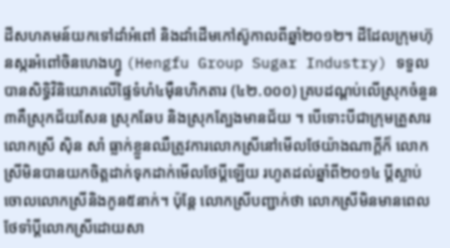ដីសហគមន៍យកទៅដាំអំពៅ និងដាំដើមកៅស៊ូកាលពីឆ្នាំ២០១២។ ដីដែលក្រុមហ៊ុនស្ករអំពៅចិនហេងហ្វូ (Hengfu Group Sugar Industry) ទទួលបានសិទ្ធិវិនិយោគលើផ្ទៃទំហំ៤ម៉ឺនហិកតារ (៤២.០០០) គ្របដណ្ដប់លើស្រុកចំនួន ៣គឺស្រុកជ័យសែន ស្រុកឆែប និងស្រុកត្បែងមានជ័យ ។ បើទោះបីជាក្រុមគ្រួសារ លោកស្រី ស៊ិន សាំ ធ្លាក់ខ្លួនឈឺត្រូវការលោកស្រីនៅមើលថែយ៉ាងណាក្ដីក៏ លោកស្រីមិនបានយកចិត្តដាក់ទុកដាក់មើលថែប្ដីឡើយ រហូតដល់ឆ្នាំពី២០១៤ ប្ដីស្លាប់ចោលលោកស្រីនិងកូន៥នាក់។ ប៉ុន្តែ លោកស្រីបញ្ជាក់ថា លោកស្រីមិនមានពេលថែទាំប្ដីលោកស្រីដោយសា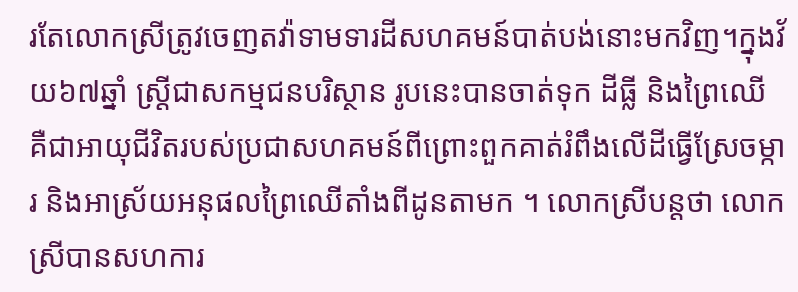រតែលោកស្រីត្រូវចេញតវ៉ាទាមទារដីសហគមន៍បាត់បង់នោះមកវិញ។ក្នុងវ័យ៦៧ឆ្នាំ ស្ត្រីជាសកម្មជនបរិស្ថាន រូបនេះបានចាត់ទុក ដីធ្លី និងព្រៃឈើ គឺជាអាយុជីវិតរបស់ប្រជាសហគមន៍ពីព្រោះពួកគាត់រំពឹងលើដីធ្វើស្រែចម្ការ និងអាស្រ័យអនុផលព្រៃឈើតាំងពីដូនតាមក ។ លោកស្រីបន្តថា លោកស្រីបានសហការ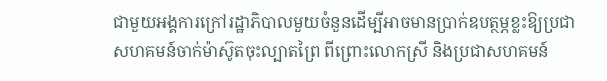ជាមួយអង្គការក្រៅរដ្ឋាភិបាលមួយចំនួនដើម្បីអាចមានប្រាក់ឧបត្ថម្ភខ្លះឱ្យប្រជាសហគមន៍ចាក់ម៉ាស៊ូតចុះល្បាតព្រៃ ពីព្រោះលោកស្រី និងប្រជាសហគមន៍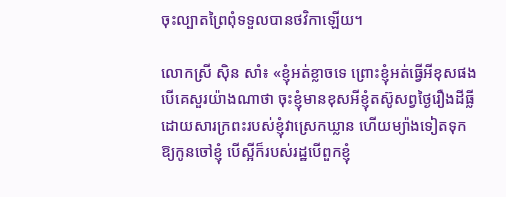ចុះល្បាតព្រៃពុំទទួលបានថវិកាឡើយ។

លោកស្រី ស៊ិន សាំ៖ «ខ្ញុំអត់ខ្លាចទេ ព្រោះខ្ញុំអត់ធ្វើអីខុសផង បើគេសួរយ៉ាងណាថា ចុះខ្ញុំមានខុសអីខ្ញុំតស៊ូសព្វថ្ងៃរឿងដីធ្លីដោយសារក្រពះរបស់ខ្ញុំវាស្រេកឃ្លាន ហើយម្យ៉ាងទៀតទុកឱ្យកូនចៅខ្ញុំ បើស្អីក៏របស់រដ្ឋបើពួកខ្ញុំ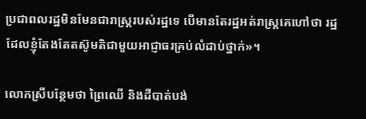ប្រជាពលរដ្ឋមិនមែនជារាស្ត្ររបស់រដ្ឋទេ បើមានតែរដ្ឋអត់រាស្ត្រគេហៅថា រដ្ឋដែលខ្ញុំតែងតែតស៊ូមតិជាមួយអាជ្ញាធរគ្រប់លំដាប់ថ្នាក់»។

លោកស្រីបន្ថែមថា ព្រៃឈើ និងដីបាត់បង់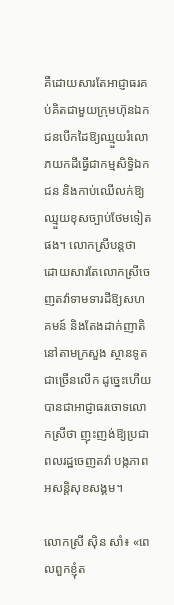គឺដោយសារតែអាជ្ញាធរគប់គិតជាមួយក្រុមហ៊ុនឯកជនបើកដៃឱ្យឈ្មួយរំលោភយកដីធ្វើជាកម្មសិទ្ធិឯកជន និងកាប់ឈើលក់ឱ្យឈ្មួយខុសច្បាប់ថែមទៀតផង។ លោកស្រីបន្តថា ដោយសារតែលោកស្រីចេញតវ៉ាទាមទារដីឱ្យសហគមន៍ និងតែងដាក់ញាតិនៅតាមក្រសួង ស្ថានទូតជាច្រើនលើក ដូច្នេះហើយបានជាអាជ្ញាធរចោទលោកស្រីថា ញុះញង់ឱ្យប្រជាពលរដ្ឋចេញតវ៉ា បង្កភាពអសន្តិសុខសង្គម។

លោកស្រី ស៊ិន សាំ៖ «ពេលពួកខ្ញុំត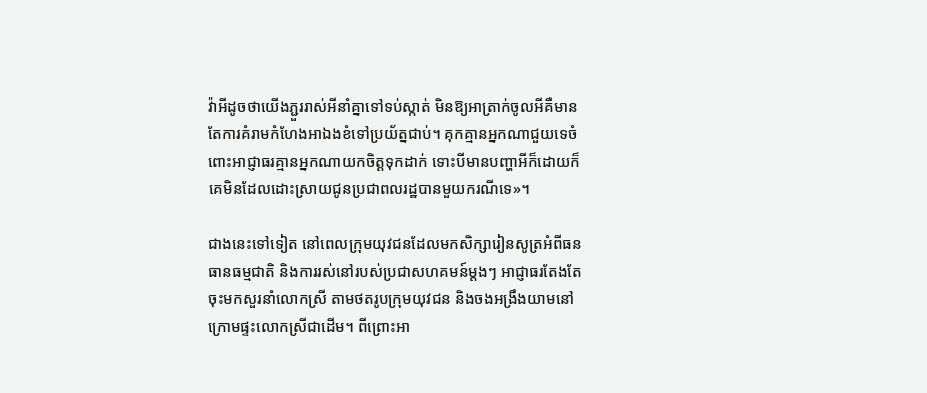វ៉ាអីដូចថាយើងភ្ជួររាស់អីនាំគ្នាទៅទប់ស្កាត់ មិនឱ្យអាត្រាក់ចូលអីគឺមានតែការគំរាមកំហែងអាឯងខំទៅប្រយ័ត្នជាប់។ គុកគ្មានអ្នកណាជួយទេចំពោះអាជ្ញាធរគ្មានអ្នកណាយកចិត្តទុកដាក់ ទោះបីមានបញ្ហាអីក៏ដោយក៏គេមិនដែលដោះស្រាយជូនប្រជាពលរដ្ឋបានមួយករណីទេ»។

ជាងនេះទៅទៀត នៅពេលក្រុមយុវជនដែលមកសិក្សារៀនសូត្រអំពីធនធានធម្មជាតិ និងការរស់នៅរបស់ប្រជាសហគមន៍ម្តងៗ អាជ្ញាធរតែងតែចុះមកសួរនាំលោកស្រី តាមថតរូបក្រុមយុវជន និងចងអង្រឹងយាមនៅក្រោមផ្ទះលោកស្រីជាដើម។ ពីព្រោះអា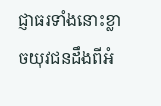ជ្ញាធរទាំងនោះខ្លាចយុវជនដឹងពីអំ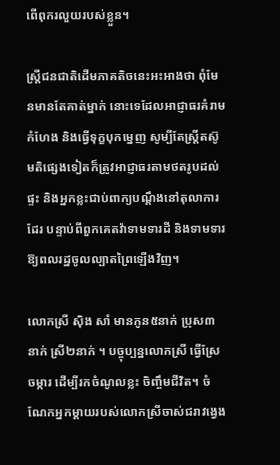ពើពុករលួយរបស់ខ្លួន។

ស្ត្រីជនជាតិដើមភាគតិចនេះអះអាងថា ពុំមែនមានតែគាត់ម្នាក់ នោះទេដែលអាជ្ញាធរគំរាមកំហែង និងធ្វើទុក្ខបុកម្នេញ សូម្បីតែស្ត្រីតស៊ូមតិផ្សេងទៀតក៏ត្រូវអាជ្ញាធរតាមថតរូបដល់ផ្ទះ និងអ្នកខ្លះជាប់ពាក្យបណ្ដឹងនៅតុលាការដែរ បន្ទាប់ពីពួកគេតវ៉ាទាមទារដី និងទាមទារឱ្យពលរដ្ឋចូលល្បាតព្រៃឡើងវិញ។

លោកស្រី ស៊ិង សាំ មានកូន៥នាក់ ប្រុស៣នាក់ ស្រី២នាក់ ។ បច្ចុប្បន្នលោកស្រី ធ្វើស្រែចម្ការ ដើម្បីរកចំណូលខ្លះ ចិញ្ចឹមជីវិត។ ចំណែកអ្នកម្ដាយរបស់លោកស្រីចាស់ជរាវង្វេង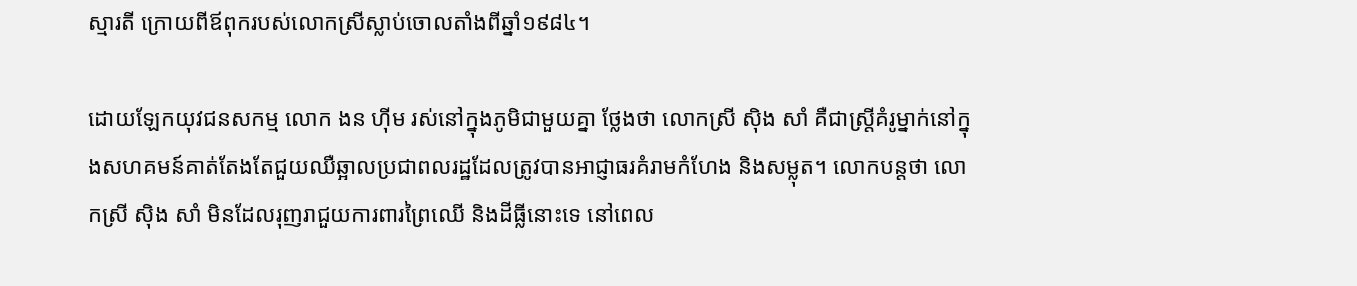ស្មារតី ក្រោយពីឪពុករបស់លោកស្រីស្លាប់ចោលតាំងពីឆ្នាំ១៩៨៤។

ដោយឡែកយុវជនសកម្ម លោក ងន ហ៊ីម រស់នៅក្នុងភូមិជាមួយគ្នា ថ្លែងថា លោកស្រី ស៊ិង សាំ គឺជាស្ត្រីគំរូម្នាក់នៅក្នុងសហគមន៍គាត់តែងតែជួយឈឺឆ្អាលប្រជាពលរដ្ឋដែលត្រូវបានអាជ្ញាធរគំរាមកំហែង និងសម្លុត។ លោកបន្តថា លោកស្រី ស៊ិង សាំ មិនដែលរុញរាជួយការពារព្រៃឈើ និងដីធ្លីនោះទេ នៅពេល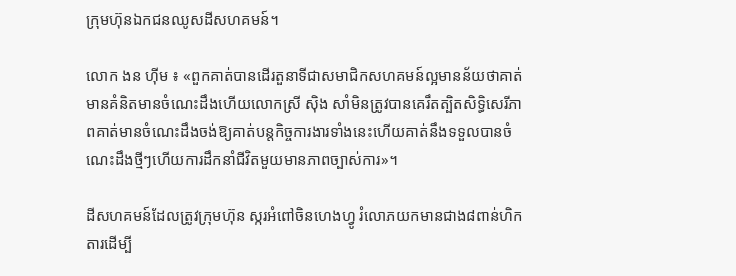ក្រុមហ៊ុនឯកជនឈូសដីសហគមន៍។

លោក ងន ហ៊ីម ៖ «ពួកគាត់បានដើរតួនាទីជាសមាជិកសហគមន៍ល្អមានន័យថាគាត់មានគំនិតមានចំណេះដឹងហើយលោកស្រី ស៊ិង សាំមិនត្រូវបានគេរឹតត្បិតសិទ្ធិសេរីភាពគាត់មានចំណេះដឹងចង់ឱ្យគាត់បន្តកិច្ចការងារទាំងនេះហើយគាត់នឹងទទួលបានចំណេះដឹងថ្មីៗហើយការដឹកនាំជីវិតមួយមានភាពច្បាស់ការ»។

ដីសហគមន៍ដែលត្រូវក្រុមហ៊ុន ស្ករអំពៅចិនហេងហ្វូ រំលោភយកមានជាង៨ពាន់ហិកតារដើម្បី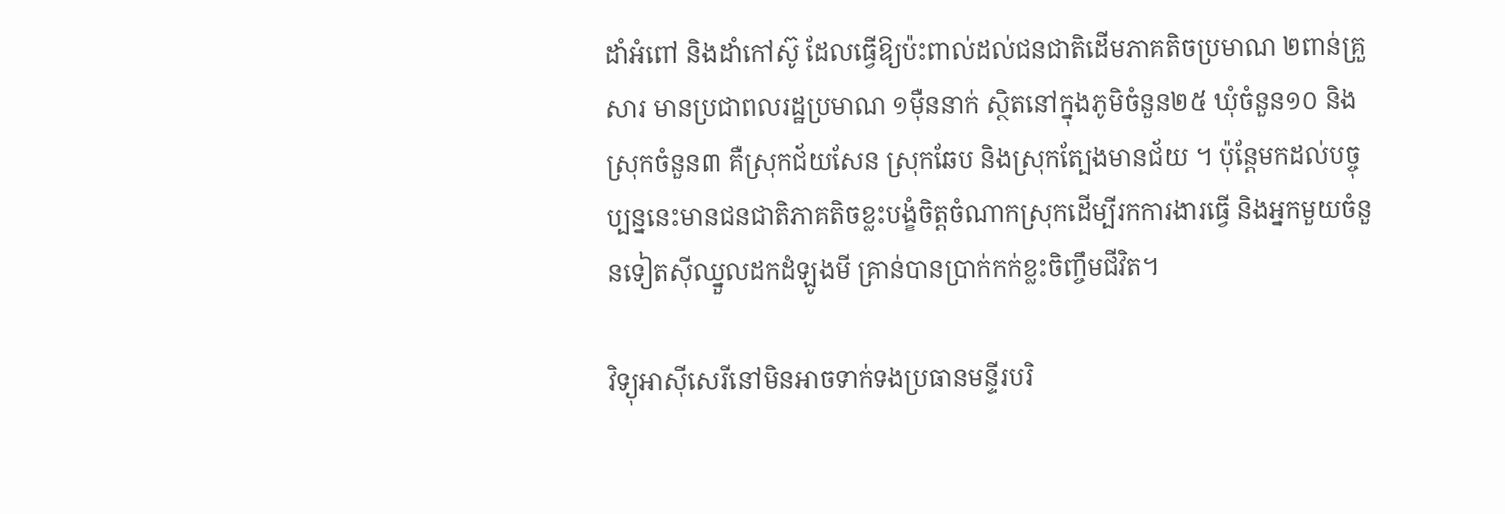ដាំអំពៅ និងដាំកៅស៊ូ ដែលធ្វើឱ្យប៉ះពាល់ដល់ជនជាតិដើមភាគតិចប្រមាណ ២ពាន់គ្រួសារ មានប្រជាពលរដ្ឋប្រមាណ ១ម៉ឺននាក់ ស្ថិតនៅក្នុងភូមិចំនួន២៥ ឃុំចំនួន១០ និងស្រុកចំនួន៣ គឺស្រុកជ័យសែន ស្រុកឆែប និងស្រុកត្បែងមានជ័យ ។ ប៉ុន្តែមកដល់បច្ចុប្បន្ននេះមានជនជាតិភាគតិចខ្លះបង្ខំចិត្តចំណាកស្រុកដើម្បីរកការងារធ្វើ និងអ្នកមួយចំនួនទៀតស៊ីឈ្នួលដកដំឡូងមី គ្រាន់បានប្រាក់កក់ខ្លះចិញ្ចឹមជីវិត។

វិទ្យុអាស៊ីសេរីនៅមិនអាចទាក់ទងប្រធានមន្ទីរបរិ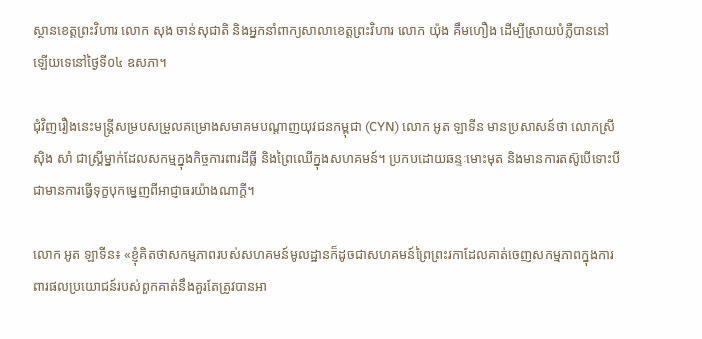ស្ថានខេត្តព្រះវិហារ លោក សុង ចាន់សុជាតិ និងអ្នកនាំពាក្យសាលាខេត្តព្រះវិហារ លោក យ៉ុង គឹមហឿង ដើម្បីស្រាយបំភ្លឺបាននៅឡើយទេនៅថ្ងៃទី០៤ ឧសភា។

ជុំវិញរឿងនេះមន្ត្រីសម្របសម្រួលគម្រោងសមាគមបណ្ដាញយុវជនកម្ពុជា (CYN) លោក អូត ឡាទីន មានប្រសាសន៍ថា លោកស្រី ស៊ិង សាំ ជាស្ត្រីម្នាក់ដែលសកម្មក្នុងកិច្ចការពារដីធ្លី និងព្រៃឈើក្នុងសហគមន៍។ ប្រកបដោយឆន្ទៈមោះមុត និងមានការតស៊ូបើទោះបីជាមានការធ្វើទុក្ខបុកម្នេញពីអាជ្ញាធរយ៉ាងណាក្ដី។

លោក អូត ឡាទីន៖ «ខ្ញុំគិតថាសកម្មភាពរបស់សហគមន៍មូលដ្ឋានក៏ដូចជាសហគមន៍ព្រៃព្រះរកាដែលគាត់ចេញសកម្មភាពក្នុងការពារផលប្រយោជន៍របស់ពួកគាត់នឹងគួរតែត្រូវបានអា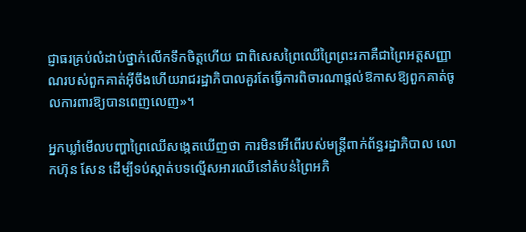ជ្ញាធរគ្រប់លំដាប់ថ្នាក់លើកទឹកចិត្តហើយ ជាពិសេសព្រៃឈើព្រៃព្រះរកាគឺជាព្រៃអត្តសញ្ញាណរបស់ពួកគាត់អ៊ីចឹងហើយរាជរដ្ឋាភិបាលគួរតែធ្វើការពិចារណាផ្ដល់ឱកាសឱ្យពួកគាត់ចូលការពារឱ្យបានពេញលេញ»។

អ្នកឃ្លាំមើលបញ្ហាព្រៃឈើសង្កេតឃើញថា ការមិនអើពើរបស់មន្ត្រីពាក់ព័ន្ធរដ្ឋាភិបាល លោកហ៊ុន សែន ដើម្បីទប់ស្កាត់បទល្មើសអារឈើនៅតំបន់ព្រៃអភិ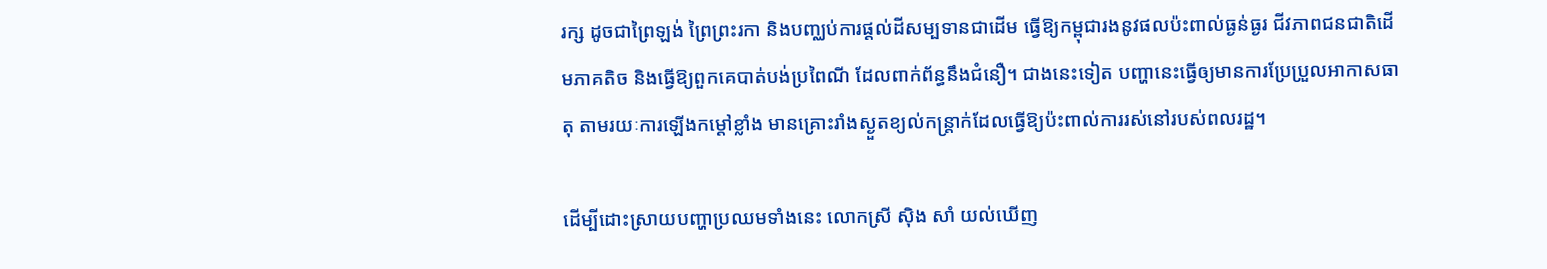រក្ស ដូចជាព្រៃឡង់ ព្រៃព្រះរកា និងបញ្ឈប់ការផ្ដល់ដីសម្បទានជាដើម ធ្វើឱ្យកម្ពុជារងនូវផលប៉ះពាល់ធ្ងន់ធ្ងរ ជីវភាពជនជាតិដើមភាគតិច និងធ្វើឱ្យពួកគេបាត់បង់ប្រពៃណី ដែលពាក់ព័ន្ធនឹងជំនឿ។ ជាងនេះទៀត បញ្ហានេះធ្វើឲ្យមានការប្រែប្រួលអាកាសធាតុ តាមរយៈការឡើងកម្ដៅខ្លាំង មានគ្រោះរាំងស្ងួតខ្យល់កន្ត្រាក់ដែលធ្វើឱ្យប៉ះពាល់ការរស់នៅរបស់ពលរដ្ឋ។

ដើម្បីដោះស្រាយបញ្ហាប្រឈមទាំងនេះ លោកស្រី ស៊ិង សាំ យល់ឃើញ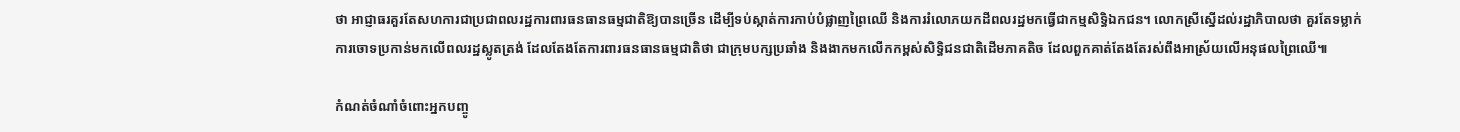ថា អាជ្ញាធរគួរតែសហការជាប្រជាពលរដ្ឋការពារធនធានធម្មជាតិឱ្យបានច្រើន ដើម្បីទប់ស្កាត់ការកាប់បំផ្លាញព្រៃឈើ និងការរំលោភយកដីពលរដ្ឋមកធ្វើជាកម្មសិទ្ធិឯកជន។ លោកស្រីស្នើដល់រដ្ឋាភិបាលថា គួរតែទម្លាក់ការចោទប្រកាន់មកលើពលរដ្ឋស្លូតត្រង់ ដែលតែងតែការពារធនធានធម្មជាតិថា ជាក្រុមបក្សប្រឆាំង និងងាកមកលើកកម្ពស់សិទ្ធិជនជាតិដើមភាគតិច ដែលពួកគាត់តែងតែរស់ពឹងអាស្រ័យលើអនុផលព្រៃឈើ៕

កំណត់ចំណាំចំពោះអ្នកបញ្ចូ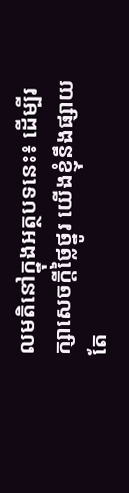លមតិនៅក្នុងអត្ថបទនេះ៖ ដើម្បីរក្សាសេចក្ដីថ្លៃថ្នូរ យើងខ្ញុំនឹងផ្សាយតែ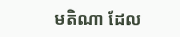មតិណា ដែល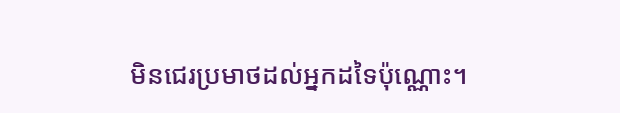មិនជេរប្រមាថដល់អ្នកដទៃប៉ុណ្ណោះ។